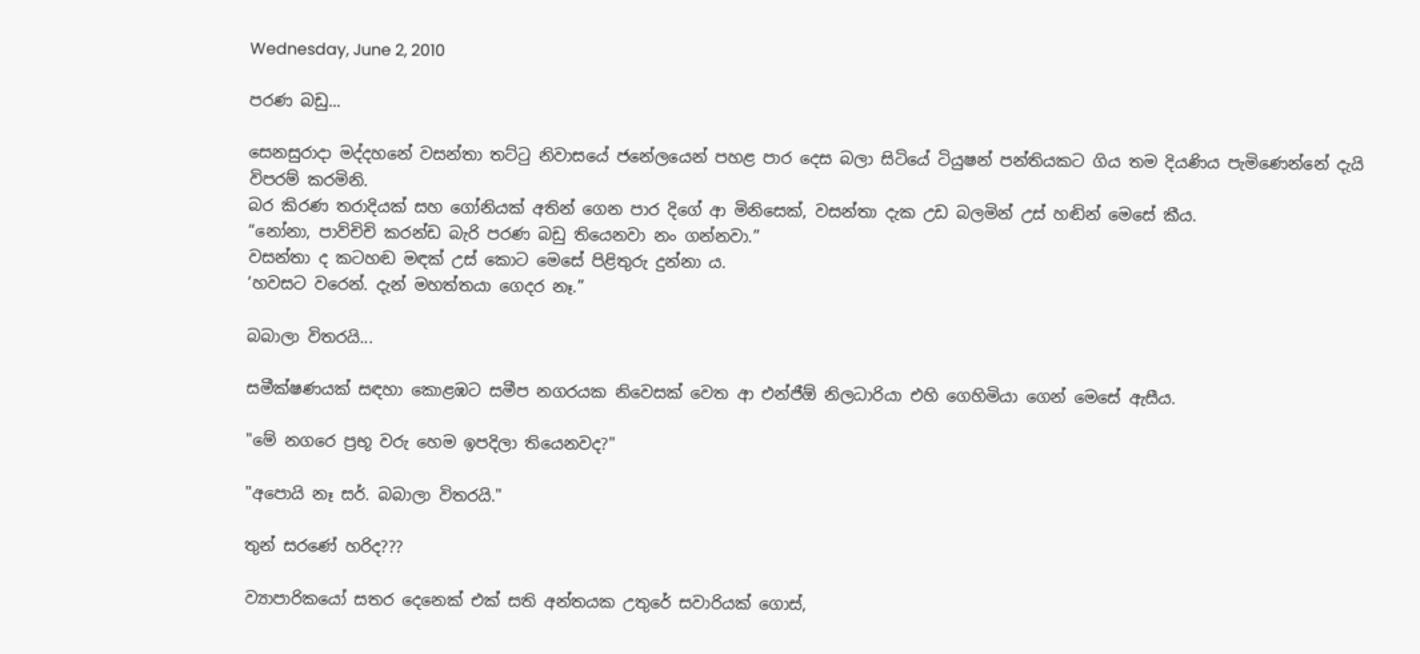Wednesday, June 2, 2010

පරණ බඩු...

සෙනසුරාදා මද්දහනේ වසන්තා තට්ටු නිවාසයේ ජනේලයෙන් පහළ පාර දෙස බලා සිටියේ ටියුෂන් පන්තියකට ගිය තම දියණිය පැමිණෙන්නේ දැයි විපරම් කරමිනි.
බර කිරණ තරාදියක් සහ ගෝනියක් අතින් ගෙන පාර දිගේ ආ මිනිසෙක්, වසන්තා දැක උඩ බලමින් උස් හඬින් මෙසේ කීය.
“නෝනා, පාව්චිචි කරන්ඩ බැරි පරණ බඩු තියෙනවා නං ගන්නවා.”
වසන්තා ද කටහඬ මඳක් උස් කොට මෙසේ පිළිතුරු දුන්නා ය.
‘හවසට වරෙන්. දැන් මහත්තයා ගෙදර නෑ.”

බබාලා විතරයි...

සමීක්ෂණයක් සඳහා කොළඹට සමීප නගරයක නිවෙසක් වෙත ආ එන්ජීඕ නිලධාරියා එහි ගෙහිමියා ගෙන් මෙසේ ඇසීය.

"මේ නගරෙ ප්‍රභූ වරු හෙම ඉපදිලා තියෙනවද?"

"අපොයි නෑ සර්. බබාලා විතරයි."

තුන් සරණේ හරිද???

ව්‍යාපාරිකයෝ සතර දෙනෙක් එක් සති අන්තයක උතුරේ සවාරියක් ගොස්,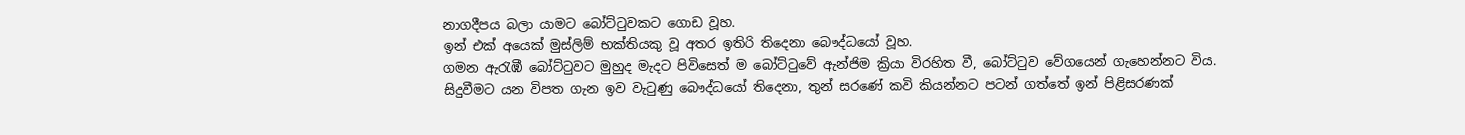නාගදීපය බලා යාමට බෝට්ටුවකට ගොඩ වූහ.
ඉන් එක් අයෙක් මුස්ලිම් භක්තියකු වූ අතර ඉතිරි තිදෙනා බෞද්ධයෝ වූහ.
ගමන ඇරැඹී බෝට්ටුවට මුහුද මැදට පිවිසෙත් ම බෝට්ටුවේ ඇන්ජිම ක්‍රියා විරහිත වී, බෝට්ටුව වේගයෙන් ගැහෙන්නට විය.
සිදුවීමට යන විපත ගැන ඉව වැටුණු බෞද්ධයෝ තිදෙනා, තුන් සරණේ කවි කියන්නට පටන් ගත්තේ ඉන් පිළිසරණක්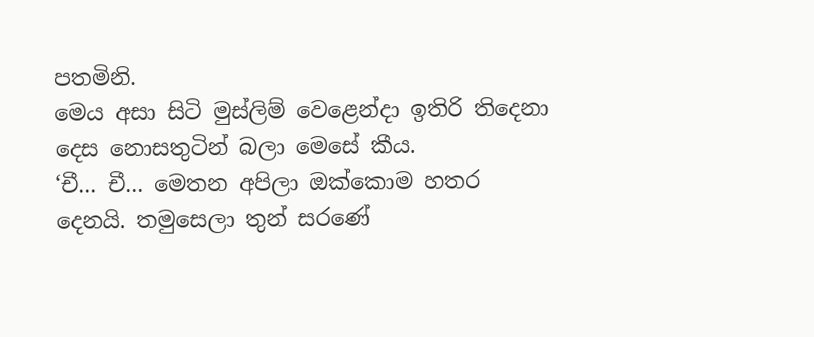පතමිනි.
මෙය අසා සිටි මුස්ලිම් වෙළෙන්දා ඉතිරි තිදෙනා දෙස නොසතුටින් බලා මෙසේ කීය.
‘චී... චී... මෙතන අපිලා ඔක්කොම හතර දෙනයි. තමුසෙලා තුන් සරණේ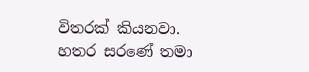විතරක් කියනවා. හතර සරණේ තමා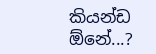කියන්ඩ ඕනේ...?